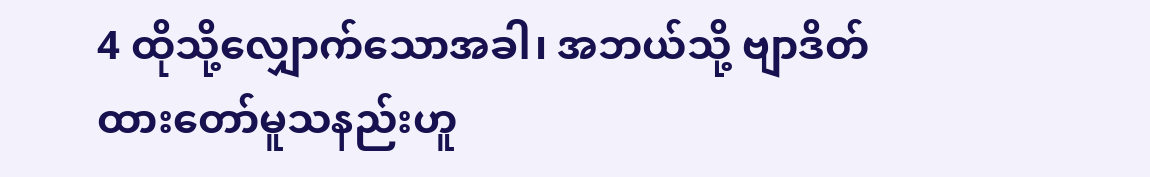4 ထိုသို့လျှောက်သောအခါ၊ အဘယ်သို့ ဗျာဒိတ် ထားတော်မူသနည်းဟူ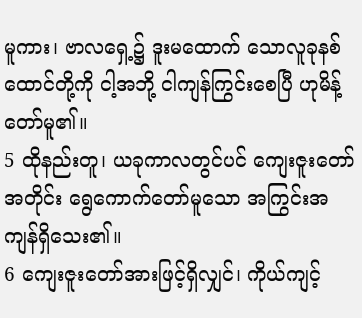မူကား၊ ဗာလရှေ့၌ ဒူးမထောက် သောလူခုနစ်ထောင်တို့ကို ငါ့အဘို့ ငါကျန်ကြွင်းစေပြီ ဟုမိန့်တော်မူ၏။
5 ထိုနည်းတူ၊ ယခုကာလတွင်ပင် ကျေးဇူးတော်အတိုင်း ရွေကောက်တော်မူသော အကြွင်းအကျန်ရှိသေး၏။
6 ကျေးဇူးတော်အားဖြင့်ရှိလျှင်၊ ကိုယ်ကျင့်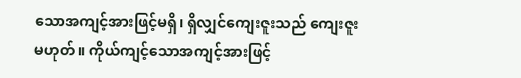သောအကျင့်အားဖြင့်မရှိ၊ ရှိလျှင်ကျေးဇူးသည် ကျေးဇူးမဟုတ်။ ကိုယ်ကျင့်သောအကျင့်အားဖြင့်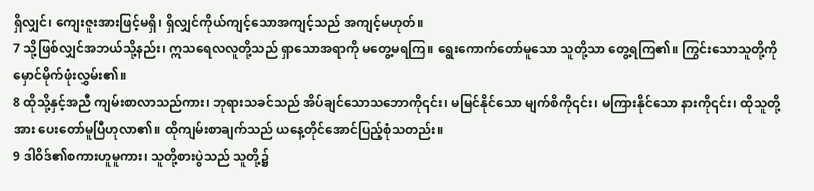ရှိလျှင်၊ ကျေးဇူးအားဖြင့်မရှိ၊ ရှိလျှင်ကိုယ်ကျင့်သောအကျင့်သည် အကျင့်မဟုတ်။
7 သို့ဖြစ်လျှင်အဘယ်သို့နည်း၊ ဣသရေလလူတို့သည် ရှာသောအရာကို မတွေ့မရကြ။ ရွေးကောက်တော်မူသော သူတို့သာ တွေ့ရကြ၏။ ကြွင်းသောသူတို့ကို မှောင်မိုက်ဖုံးလွှမ်း၏။
8 ထိုသို့နှင့်အညီ ကျမ်းစာလာသည်ကား၊ ဘုရားသခင်သည် အိပ်ချင်သောသဘောကို၎င်း၊ မမြင်နိုင်သော မျက်စိကို၎င်း၊ မကြားနိုင်သော နားကို၎င်း၊ ထိုသူတို့အား ပေးတော်မူပြီဟုလာ၏။ ထိုကျမ်းစာချက်သည် ယနေ့တိုင်အောင်ပြည့်စုံသတည်း။
9 ဒါဝိဒ်၏စကားဟူမူကား၊ သူတို့စားပွဲသည် သူတို့၌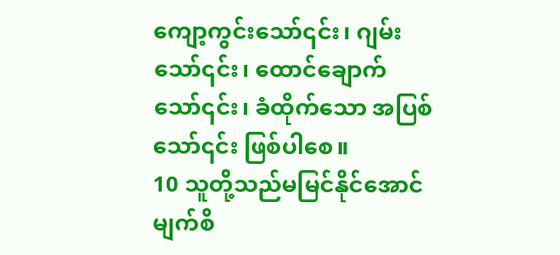ကျော့ကွင်းသော်၎င်း၊ ဂျမ်းသော်၎င်း၊ ထောင်ချောက်သော်၎င်း၊ ခံထိုက်သော အပြစ်သော်၎င်း ဖြစ်ပါစေ။
10 သူတို့သည်မမြင်နိုင်အောင်မျက်စိ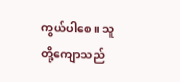ကွယ်ပါစေ။ သူတို့ကျောသည်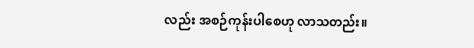လည်း အစဉ်ကုန်းပါစေဟု လာသတည်း။